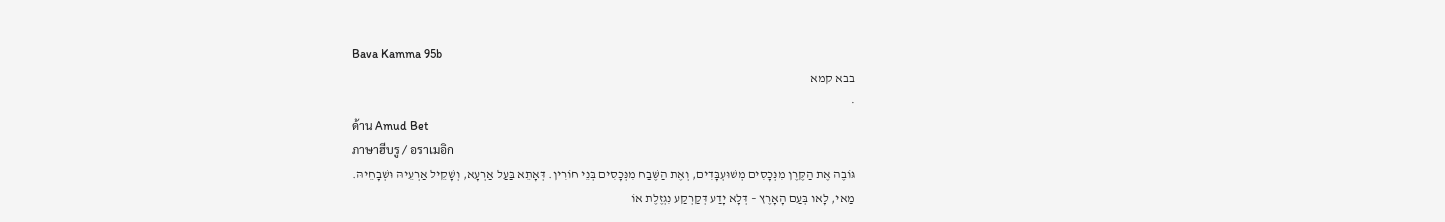Bava Kamma 95b
בבא קמא
·
ด้าน Amud Bet
ภาษาฮีบรู / อราเมอิก
גּוֹבֶה אֶת הַקֶּרֶן מִנְּכָסִים מְשׁוּעְבָּדִים, וְאֶת הַשֶּׁבַח מִנְּכָסִים בְּנֵי חוֹרִין. דְּאָתֵא בַּעַל אַרְעָא, וְשָׁקֵיל אַרְעֵיהּ וּשְׁבָחֵיהּ.
מַאי, לָאו בְּעַם הָאָרֶץ – דְּלָא יָדַע דְּקַרְקַע נִגְזֶלֶת אוֹ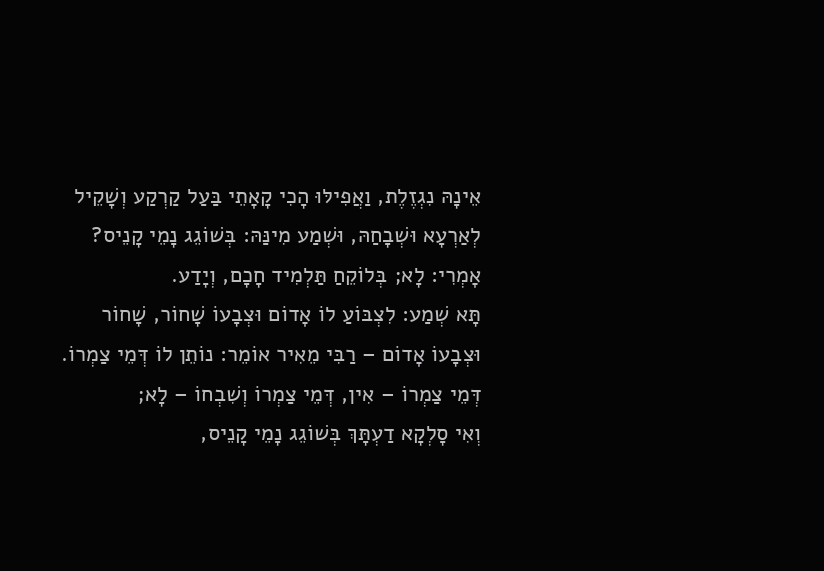אֵינָהּ נִגְזֶלֶת, וַאֲפִילּוּ הָכִי קָאָתֵי בַּעַל קַרְקַע וְשָׁקֵיל לְאַרְעָא וּשְׁבָחַהּ, וּשְׁמַע מִינַּהּ: בְּשׁוֹגֵג נָמֵי קָנֵיס? אָמְרִי: לָא; בְּלוֹקֵחַ תַּלְמִיד חָכָם, וְיָדַע.
תָּא שְׁמַע: לִצְבּוֹעַ לוֹ אָדוֹם וּצְבָעוֹ שָׁחוֹר, שָׁחוֹר וּצְבָעוֹ אָדוֹם – רַבִּי מֵאִיר אוֹמֵר: נוֹתֵן לוֹ דְּמֵי צַמְרוֹ. דְּמֵי צַמְרוֹ – אִין, דְּמֵי צַמְרוֹ וְשִׁבְחוֹ – לָא;
וְאִי סָלְקָא דַעְתָּךְ בְּשׁוֹגֵג נָמֵי קָנֵיס,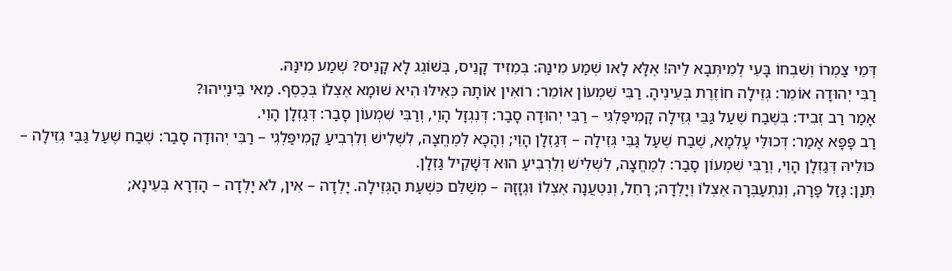דְּמֵי צַמְרוֹ וְשִׁבְחוֹ בָּעֵי לְמִיתְּבָא לֵיהּ! אֶלָּא לָאו שְׁמַע מִינַּהּ: בְּמֵזִיד קָנֵיס, בְּשׁוֹגֵג לָא קָנֵיס? שְׁמַע מִינַּהּ.
רַבִּי יְהוּדָה אוֹמֵר: גְּזֵילָה חוֹזֶרֶת בְּעֵינֶיהָ. רַבִּי שִׁמְעוֹן אוֹמֵר: רוֹאִין אוֹתָהּ כְּאִילּוּ הִיא שׁוּמָא אֶצְלוֹ בְּכֶסֶף. מַאי בֵּינַיְיהוּ?
אָמַר רַב זְבִיד: בְּשֶׁבַח שֶׁעַל גַּבֵּי גְּזֵילָה קָמִיפַּלְגִי – רַבִּי יְהוּדָה סָבַר: דְּנִגְזָל הָוֵי, וְרַבִּי שִׁמְעוֹן סָבַר: דְּגַזְלָן הָוֵי.
רַב פָּפָּא אָמַר: דְּכוּלֵּי עָלְמָא, שֶׁבַח שֶׁעַל גַּבֵּי גְּזֵילָה – דְּגַזְלָן הָוֵי; וְהָכָא לְמֶחֱצָה, לִשְׁלִישׁ וְלִרְבִיעַ קָמִיפַּלְגִי – רַבִּי יְהוּדָה סָבַר: שֶׁבַח שֶׁעַל גַּבֵּי גְּזֵילָה – כּוּלֵּיהּ דְּגַזְלָן הָוֵי, וְרַבִּי שִׁמְעוֹן סָבַר: לְמֶחֱצָה, לִשְׁלִישׁ וְלִרְבִיעַ הוּא דְּשָׁקֵיל גַּזְלָן.
תְּנַן: גָּזַל פָּרָה, וְנִתְעַבְּרָה אֶצְלוֹ וְיָלְדָה; רָחֵל, וְנִטְעֲנָה אֶצְלוֹ וּגְזָזָהּ – מְשַׁלֵּם כִּשְׁעַת הַגְּזֵילָה. יָלְדָה – אִין, לֹא יָלְדָה – הָדְרָא בְּעֵינָא;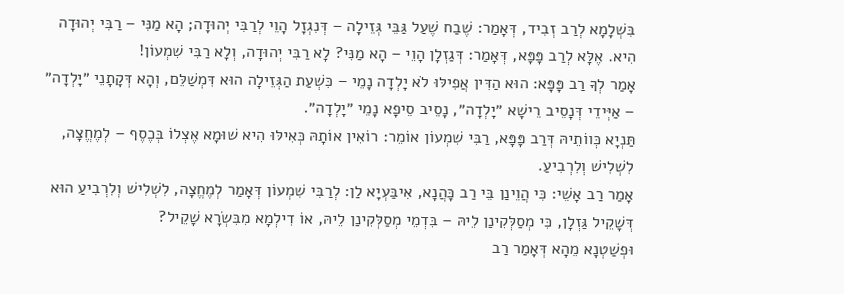בִּשְׁלָמָא לְרַב זְבִיד, דְּאָמַר: שֶׁבַח שֶׁעַל גַּבֵּי גְּזֵילָה – דְּנִגְזָל הָוֵי לְרַבִּי יְהוּדָה; הָא מַנִּי – רַבִּי יְהוּדָה הִיא. אֶלָּא לְרַב פָּפָּא, דְּאָמַר: דְּגַזְלָן הָוֵי – הָא מַנִּי? לָא רַבִּי יְהוּדָה, וְלָא רַבִּי שִׁמְעוֹן!
אָמַר לְךָ רַב פָּפָּא: הוּא הַדִּין אֲפִילּוּ לֹא יָלְדָה נָמֵי – כִּשְׁעַת הַגְּזֵילָה הוּא דִּמְשַׁלֵּם, וְהָא דְּקָתָנֵי ״יָלְדָה״ – אַיְּידֵי דְּנָסֵיב רֵישָׁא ״יָלְדָה״, נָסֵיב סֵיפָא נָמֵי ״יָלְדָה״.
תַּנְיָא כְּווֹתֵיהּ דְּרַב פָּפָּא, רַבִּי שִׁמְעוֹן אוֹמֵר: רוֹאִין אוֹתָהּ כְּאִילּוּ הִיא שׁוּמָא אֶצְלוֹ בְּכֶסֶף – לְמֶחֱצָה, לִשְׁלִישׁ וְלִרְבִיעַ.
אָמַר רַב אָשֵׁי: כִּי הֲוֵינַן בֵּי רַב כָּהֲנָא, אִיבַּעְיָא לַן: לְרַבִּי שִׁמְעוֹן דְּאָמַר לְמֶחֱצָה, לִשְׁלִישׁ וְלִרְבִיעַ הוּא דְּשָׁקֵיל גַּזְלָן, כִּי מְסַלְּקִינַן לֵיהּ – בִּדְמֵי מְסַלְּקִינַן לֵיהּ, אוֹ דִילְמָא מִבִּשְׂרָא שָׁקֵיל?
וּפְשַׁטְנָא מֵהָא דְּאָמַר רַב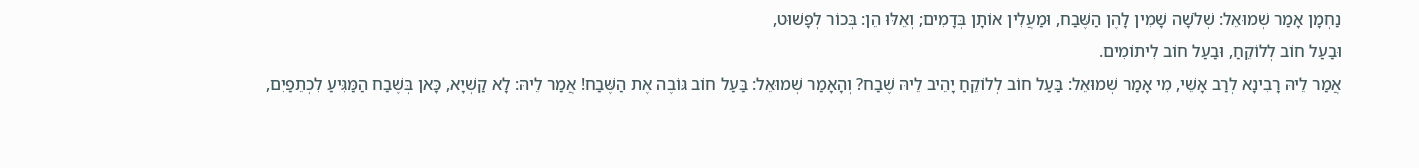נַחְמָן אָמַר שְׁמוּאֵל: שְׁלֹשָׁה שָׁמִין לָהֶן הַשֶּׁבַח, וּמַעֲלִין אוֹתָן בְּדָמִים; וְאֵלּוּ הֵן: בְּכוֹר לְפָשׁוּט,
וּבַעַל חוֹב לְלוֹקֵחַ, וּבַעַל חוֹב לִיתוֹמִים.
אֲמַר לֵיהּ רָבִינָא לְרַב אָשֵׁי, מִי אָמַר שְׁמוּאֵל: בַּעַל חוֹב לְלוֹקֵחַ יָהֵיב לֵיהּ שֶׁבַח? וְהָאָמַר שְׁמוּאֵל: בַּעַל חוֹב גּוֹבֶה אֶת הַשֶּׁבַח! אֲמַר לֵיהּ: לָא קַשְׁיָא, כָּאן בְּשֶׁבַח הַמַּגִּיעַ לִכְתֵפַיִם,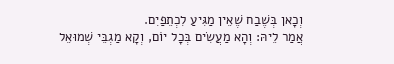וְכָאן בְּשֶׁבַח שֶׁאֵין מַגִּיעַ לִכְתֵפַיִם.
אֲמַר לֵיהּ: וְהָא מַעֲשִׂים בְּכׇל יוֹם, וְקָא מַגְבֵּי שְׁמוּאֵל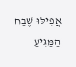אֲפִילּוּ שֶׁבַח הַמַּגִּיעַ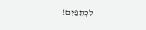לִכְתֵפַיִם!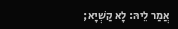אֲמַר לֵיהּ: לָא קַשְׁיָא;